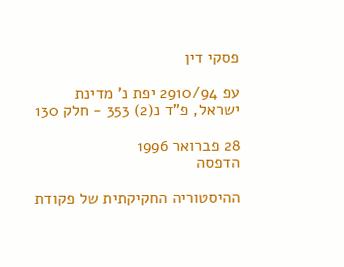פסקי דין

עפ 2910/94 יפת נ' מדינת ישראל, פ"ד נ(2) 353 - חלק 130

28 פברואר 1996
הדפסה

ההיסטוריה החקיקתית של פקודת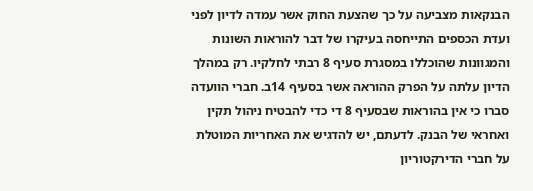הבנקאות מצביעה על כך שהצעת החוק אשר עמדה לדיון לפני ועדת הכספים התייחסה בעיקרו של דבר להוראות השונות והמגוונות שהוכללו במסגרת סעיף 8 רבתי לחלקיו. רק במהלך הדיון עלתה על הפרק ההוראה אשר בסעיף 14ב. חברי הוועדה סברו כי אין בהוראות שבסעיף 8 די כדי להבטיח ניהול תקין ואחראי של הבנק. לדעתם, יש להדגיש את האחריות המוטלת על חברי הדירקטוריון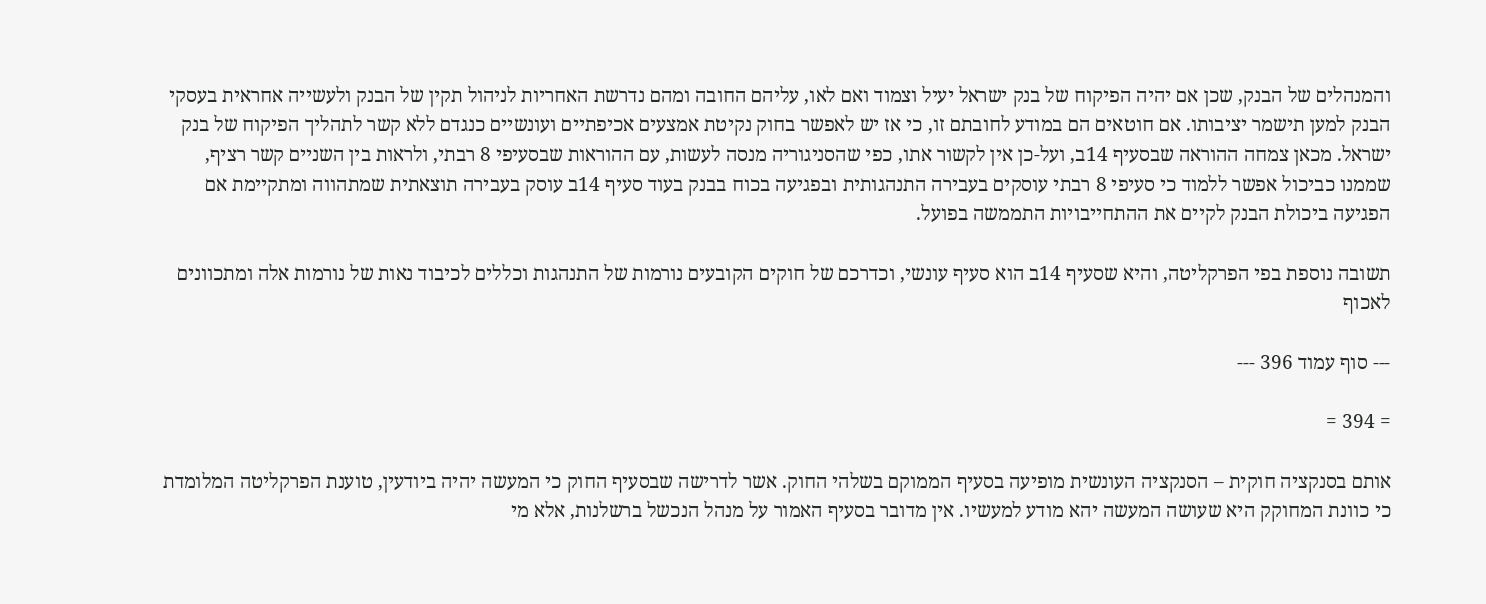והמנהלים של הבנק, שכן אם יהיה הפיקוח של בנק ישראל יעיל וצמוד ואם לאו, עליהם החובה ומהם נדרשת האחריות לניהול תקין של הבנק ולעשייה אחראית בעסקי הבנק למען תישמר יציבותו. אם חוטאים הם במודע לחובתם זו, כי אז יש לאפשר בחוק נקיטת אמצעים אכיפתיים ועונשיים כנגדם ללא קשר לתהליך הפיקוח של בנק ישראל. מכאן צמחה ההוראה שבסעיף 14ב, ועל-כן אין לקשור אתו, כפי שהסניגוריה מנסה לעשות, עם ההוראות שבסעיפי 8 רבתי, ולראות בין השניים קשר רציף, שממנו כביכול אפשר ללמוד כי סעיפי 8 רבתי עוסקים בעבירה התנהגותית ובפגיעה בכוח בבנק בעוד סעיף 14ב עוסק בעבירה תוצאתית שמתהווה ומתקיימת אם הפגיעה ביכולת הבנק לקיים את ההתחייבויות התממשה בפועל.

תשובה נוספת בפי הפרקליטה, והיא שסעיף 14ב הוא סעיף עונשי, וכדרכם של חוקים הקובעים נורמות של התנהגות וכללים לכיבוד נאות של נורמות אלה ומתכוונים לאכוף

--- סוף עמוד 396 ---

= 394 =

אותם בסנקציה חוקית – הסנקציה העונשית מופיעה בסעיף הממוקם בשלהי החוק. אשר לדרישה שבסעיף החוק כי המעשה יהיה ביודעין, טוענת הפרקליטה המלומדת כי כוונת המחוקק היא שעושה המעשה יהא מודע למעשיו. אין מדובר בסעיף האמור על מנהל הנכשל ברשלנות, אלא מי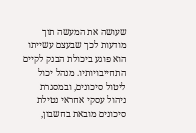שעושה את המעשה תוך מודעות לכך שבעצם עשייתו הוא פוגע ביכולת הבנק לקיים התחייבויותיו. מנהל יכול ליטול סיכונים, ובמסגרת ניהול עסקי אחראי נטילת סיכונים מובאת בחשבון,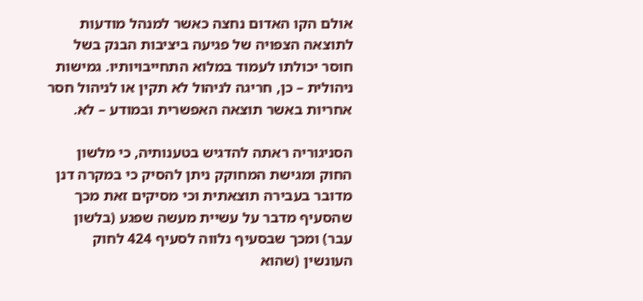אולם הקו האדום נחצה כאשר למנהל מודעות לתוצאה הצפויה של פגיעה ביציבות הבנק בשל חוסר יכולתו לעמוד במלוא התחייבויותיו. גמישות ניהולית – כן, חריגה לניהול לא תקין או לניהול חסר אחריות באשר תוצאה האפשרית ובמודע – לא.

הסניגוריה ראתה להדגיש בטענותיה, כי מלשון החוק ומגישת המחוקק ניתן להסיק כי במקרה דנן מדובר בעבירה תוצאתית וכי מסיקים זאת מכך שהסעיף מדבר על עשיית מעשה שפגע (בלשון עבר) ומכך שבסעיף נלווה לסעיף 424 לחוק העונשין (שהוא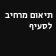תיאום מרחיב לסעיף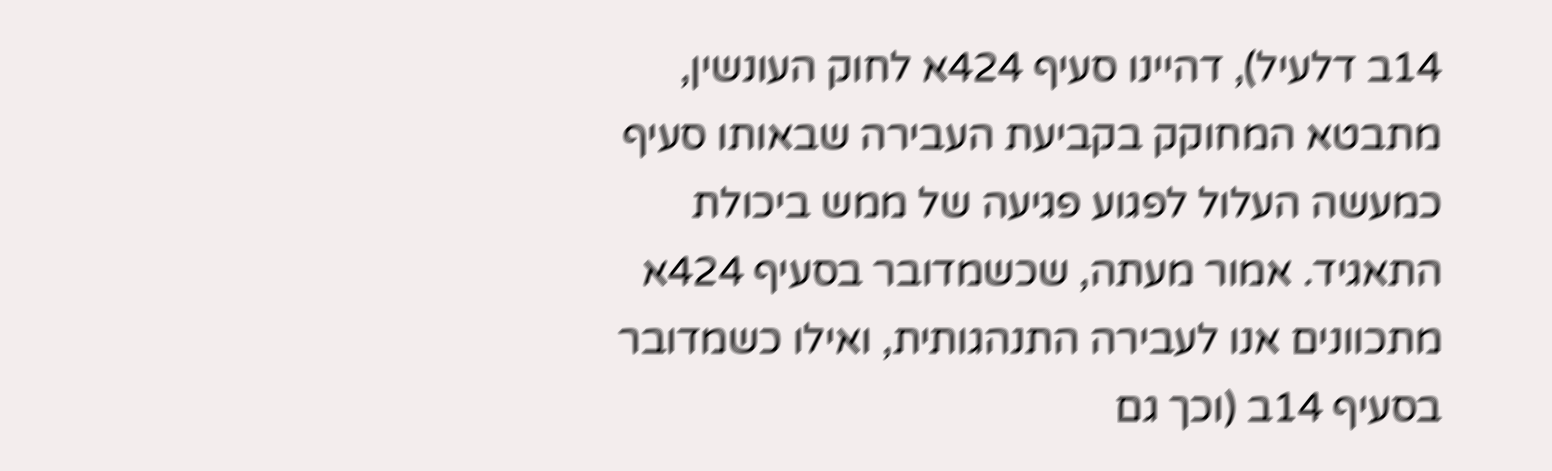14ב דלעיל), דהיינו סעיף 424א לחוק העונשין, מתבטא המחוקק בקביעת העבירה שבאותו סעיף כמעשה העלול לפגוע פגיעה של ממש ביכולת התאגיד. אמור מעתה, שכשמדובר בסעיף 424א מתכוונים אנו לעבירה התנהגותית, ואילו כשמדובר בסעיף 14ב (וכך גם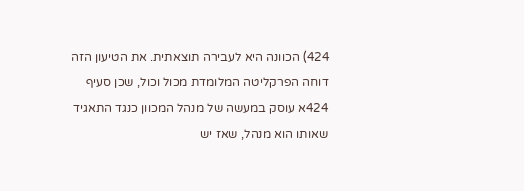424) הכוונה היא לעבירה תוצאתית. את הטיעון הזה דוחה הפרקליטה המלומדת מכול וכול, שכן סעיף 424א עוסק במעשה של מנהל המכוון כנגד התאגיד שאותו הוא מנהל, שאז יש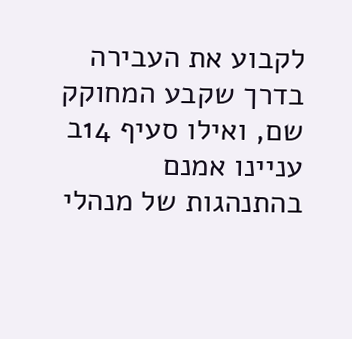לקבוע את העבירה בדרך שקבע המחוקק שם, ואילו סעיף 14ב עניינו אמנם בהתנהגות של מנהלי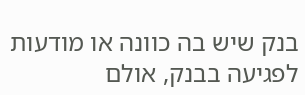בנק שיש בה כוונה או מודעות לפגיעה בבנק, אולם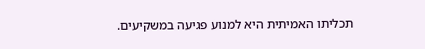תכליתו האמיתית היא למנוע פגיעה במשקיעים.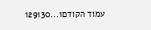עמוד הקודם1...129130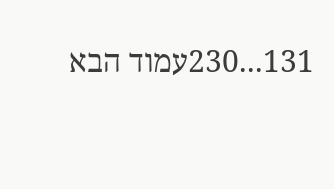131...230עמוד הבא